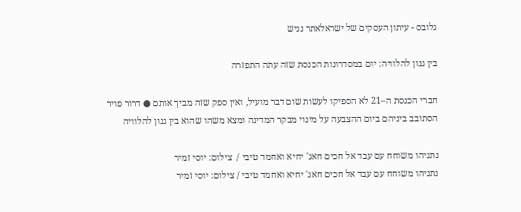גלובס - עיתון העסקים של ישראלאתר נגיש

בין גנון להלוויה: יום במסדרונות הכנסת שזה עתה התפזרה

חברי הכנסת ה–21 לא הספיקו לעשות שום דבר מועיל, ואין ספק שזה מביך אותם ● דרור פויר הסתובב ביניהם ביום ההצבעה על מינוי מבקר המדינה ומצא משהו שהוא בין גנון להלוויה

נתניהו משוחח עם עבד אל חכים חאג' יחיא ואחמד טיבי /  צילום: יוסי זמיר
נתניהו משוחח עם עבד אל חכים חאג' יחיא ואחמד טיבי / צילום: יוסי זמיר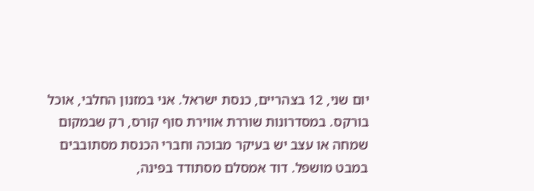יום שני, 12 בצהריים, כנסת ישראל. אני במזנון החלבי, אוכל בורקס. במסדרונות שוררת אווירת סוף קורס, רק שבמקום שמחה או עצב יש בעיקר מבוכה וחברי הכנסת מסתובבים במבט מושפל. דוד אמסלם מסתודד בפינה,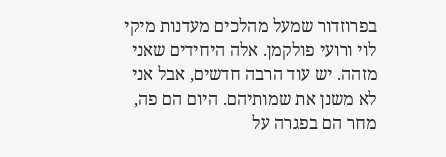בפרוזדור שמעל מהלכים מעדנות מיקי לוי ורועי פולקמן. אלה היחידים שאני מזהה. יש עוד הרבה חדשים, אבל אני לא משנן את שמותיהם. היום הם פה, מחר הם בפגרה על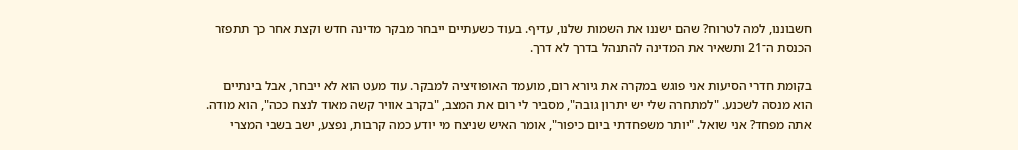חשבוננו, למה לטרוח? שהם ישננו את השמות שלנו, עדיף. בעוד כשעתיים ייבחר מבקר מדינה חדש וקצת אחר כך תתפזר הכנסת ה־21 ותשאיר את המדינה להתנהל בדרך לא דרך.

בקומת חדרי הסיעות אני פוגש במקרה את גיורא רום, מועמד האופוזיציה למבקר. עוד מעט הוא לא ייבחר, אבל בינתיים הוא מנסה לשכנע. "למתחרה שלי יש יתרון גובה", מסביר לי רום את המצב, "בקרב אוויר קשה מאוד לנצח ככה", הוא מודה. אתה מפחד? אני שואל. "יותר משפחדתי ביום כיפור", אומר האיש שניצח מי יודע כמה קרבות, נפצע, ישב בשבי המצרי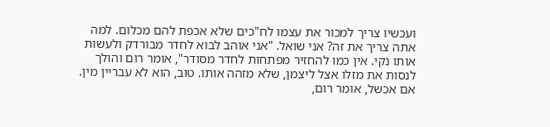ועכשיו צריך למכור את עצמו לח"כים שלא אכפת להם מכלום. למה אתה צריך את זה? אני שואל. "אני אוהב לבוא לחדר מבורדק ולעשות אותו נקי. אין כמו להחזיר מפתחות לחדר מסודר", אומר רום והולך לנסות את מזלו אצל ליצמן, שלא מזהה אותו. טוב, הוא לא עבריין מין. אם אכשל, אומר רום,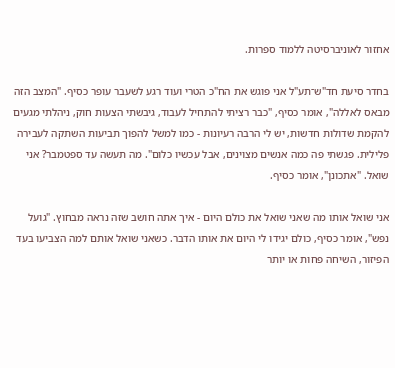אחזור לאוניברסיטה ללמוד ספרות.

בחדר סיעת חד"ש־תע"ל אני פוגש את הח"כ הטרי ועוד רגע לשעבר עופר כסיף. "המצב הזה מבאס לאללה", אומר כסיף, "כבר רציתי להתחיל לעבוד, גיבשתי הצעות חוק, ניהלתי מגעים להקמת שדולות חדשות, יש לי הרבה רעיונות - כמו למשל להפוך תביעות השתקה לעבירה פלילית. פגשתי פה כמה אנשים מצוינים, אבל עכשיו כלום". מה תעשה עד ספטמבר? אני שואל. "אתכונן", אומר כסיף.

אני שואל אותו מה שאני שואל את כולם היום - איך אתה חושב שזה נראה מבחוץ. "גועל נפש", אומר כסיף, כולם יגידו לי היום את אותו הדבר. כשאני שואל אותם למה הצביעו בעד הפיזור, השיחה פחות או יותר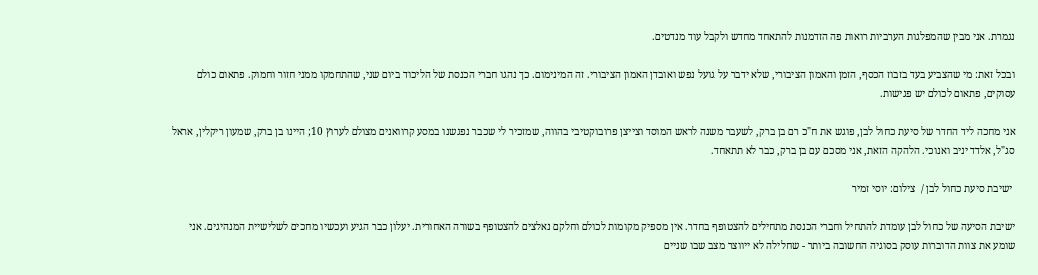נגמרת. אני מבין שהמפלגות הערביות רואות פה הזדמנות להתאחד מחדש ולקבל עוד מנדטים.

ובכל זאת: מי שהצביע בעד בזבוז הכסף, הזמן והאמון הציבורי, שלא ידבר על גועל נפש ואובדן האמון הציבורי. זה המינימום. כך נהגו חברי הכנסת של הליכוד ביום שני, שהתחמקו ממני חזור וחמוק. פתאום כולם עסוקים, פתאום לכולם יש פגישות.

אני מחכה ליד החדר של סיעת כחול לבן, פוגש את ח"כ רם בן ברק, לשעבר משנה לראש המוסד וצייצן פרובוקטיבי בהווה, שמזכיר לי שכבר נפגשנו במסע קרוואנים מצולם לערוץ 10; היינו בן ברק, שמעון ריקלין, אראל סג"ל, אלדד יניב ואנוכי. הלהקה הזאת, אני מסכם עם בן ברק, כבר לא תתאחד.

 ישיבת סיעת כחול לבן /  צילום: יוסי זמיר

ישיבת הסיעה של כחול לבן עומדת להתחיל וחברי הכנסת מתחילים להצטופף בחדר. אין מספיק מקומות לכולם וחלקם נאלצים להצטופף בשורה האחורית. יעלון כבר הגיע ועכשיו מחכים לשלישיית המנהיגים. אני שומע את צוות הדוברות עוסק בסוגיה החשובה ביותר - שחלילה לא ייווצר מצב שבו שניים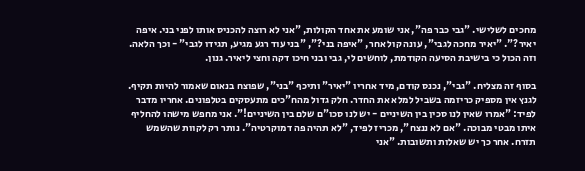מחכים לשלישי. "גבי כבר פה", אני שומע את אחד הקולות, "אני לא רוצה להכניס אותו לפני בני. איפה יאיר?". "יאיר מחכה לגבי", עונה קול אחר, "איפה בני?", "בני עוד רגע מגיע, תגידו לגבי" - וכך הלאה. וזה הכול כי בישיבת הסיעה הקודמת, לוחשים לי, גבי ובני חיכו דקה וחצי ליאיר. גנון.

בסוף זה מצליח. "גבי", נכנס קודם, מיד אחריו "יאיר" ותיכף "בני", שפוצח בנאום שאמור להיות תקיף. לגנץ אין מספיק כריזמה בשביל למלא את החדר. חלק גדול מהח"כים מתעסקים בטלפונים. אחריו מדבר לפיד: "אמרו שאין לנו סכין בין השיניים - יש לנו סכו"ם שלם בין השיניים!". אני מחפש מישהו להחליף איתו מבטי מבוכה. "אם לא ננצח", מכריז לפיד, "לא תהיה פה דמוקרטיה". נותר רק לקוות שהשמש תזרח. אחר כך יש שאלות ותשובות. "אני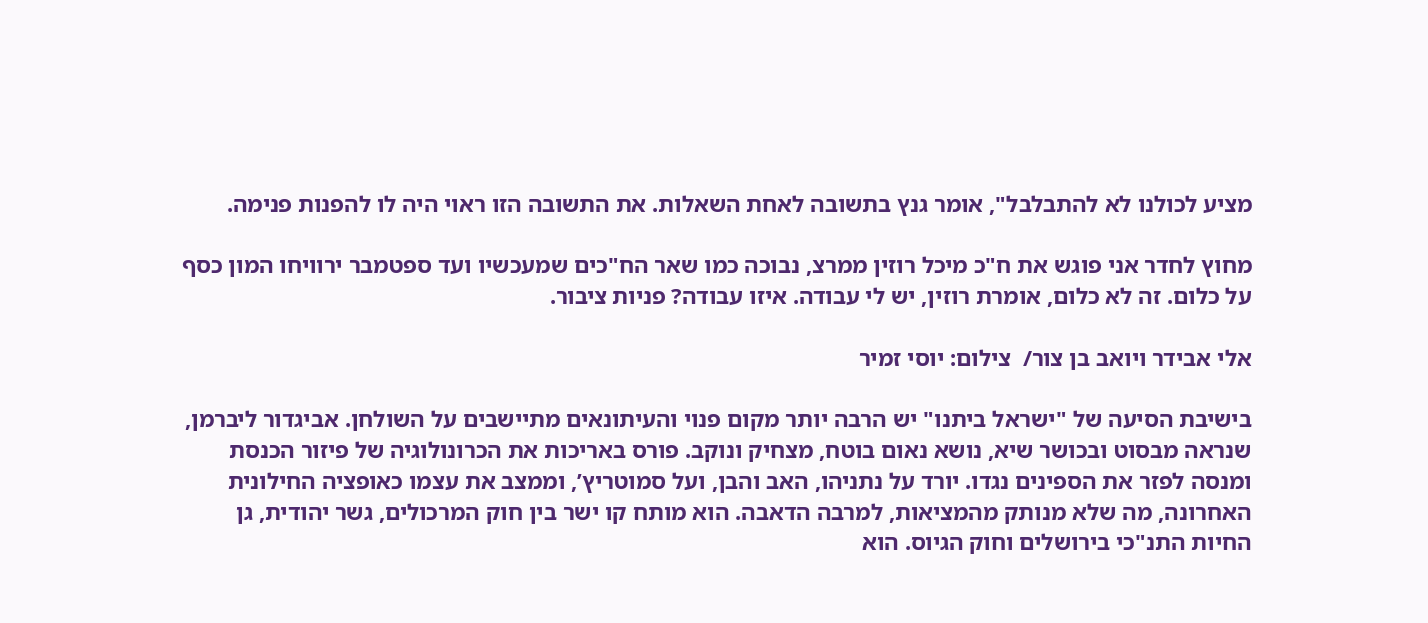מציע לכולנו לא להתבלבל", אומר גנץ בתשובה לאחת השאלות. את התשובה הזו ראוי היה לו להפנות פנימה.

מחוץ לחדר אני פוגש את ח"כ מיכל רוזין ממרצ, נבוכה כמו שאר הח"כים שמעכשיו ועד ספטמבר ירוויחו המון כסף על כלום. זה לא כלום, אומרת רוזין, יש לי עבודה. איזו עבודה? פניות ציבור.

אלי אבידר ויואב בן צור/  צילום: יוסי זמיר

בישיבת הסיעה של "ישראל ביתנו" יש הרבה יותר מקום פנוי והעיתונאים מתיישבים על השולחן. אביגדור ליברמן, שנראה מבסוט ובכושר שיא, נושא נאום בוטח, מצחיק ונוקב. פורס באריכות את הכרונולוגיה של פיזור הכנסת ומנסה לפזר את הספינים נגדו. יורד על נתניהו, האב והבן, ועל סמוטריץ’, וממצב את עצמו כאופציה החילונית האחרונה, מה שלא מנותק מהמציאות, למרבה הדאבה. הוא מותח קו ישר בין חוק המרכולים, גשר יהודית, גן החיות התנ"כי בירושלים וחוק הגיוס. הוא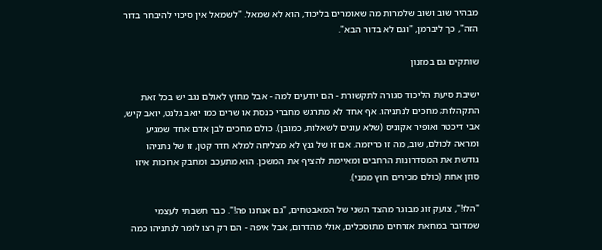מבהיר שוב ושוב שלמרות מה שאומרים בליכוד, הוא לא שמאל. "לשמאל אין סיכוי להיבחר בדור הזה", כך ליברמן, "וגם לא בדור הבא".

שותקים גם במזנון

ישיבת סיעת הליכוד סגורה לתקשורת - הם יודעים למה - אבל מחוץ לאולם נגב יש בכל זאת התקהלות; מחכים לנתניהו. אף אחד לא מתרגש מחברי כנסת או שרים כמו יואב גלנט, יואב קיש, אבי דיכטר ואופיר אקוניס (שלא עונים לשאלות, כמובן). כולם מחכים לבן אדם אחד שמגיע ומראה לכולם, שוב, מה זו כריזמה. אם זו של גנץ לא מצליחה למלא חדר קטן, זו של נתניהו גודשת את המסדרונות הרחבים ומאיימת להציף את המשכן. הוא מתעכב ומחבק ארוכות איזו סוזן אחת (כולם מכירים חוץ ממני).

"הלו!", צועק זוג מבוגר מהצד השני של המאבטחים, "גם אנחנו פה!". כבר חשבתי לעצמי שמדובר במחאת אזרחים מתוסכלים, אולי מהדרום, אבל איפה - הם רק רצו לומר לנתניהו כמה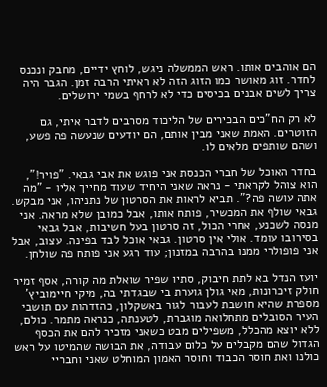הם אוהבים אותו. ראש הממשלה ניגש, לוחץ ידיים, מחבק ונכנס לחדר. זוג מאושר כמו הזוג הזה לא ראיתי הרבה זמן. הגבר היה צריך לשים אבנים בכיסים כדי לא לרחף בשמי ירושלים.

לא רק הח"כים הבכירים של הליכוד מסרבים לדבר איתי, גם הזוטרים. האמת שאני מבין אותם, הם יודעים שנעשה פה פשע, ושהם שותפים מלאים לו.

בחדר האוכל של חברי הכנסת אני פוגש את אבי גבאי. "פויר!", הוא צוהל לקראתי - נראה שאני היחיד שעוד מחייך אליו - "מה אתה עושה פה?". תביא לראות את הסרטון של נתניהו, אני מבקש. גבאי שולף את המכשיר, פותח אותו, אבל כמובן שלא מראה. אני מנסה לשכנע, אחרי הכול, זה סרטון בעל חשיבות, אבל גבאי בסירובו עומד. אולי אין סרטון. גבאי אוכל לבד בפינה. עצוב, אבל אני פופולרי ממנו בהרבה במזנון; עוד רגע אני פותח פה שולחן.

יועז הנדל בא לתת חיבוק, סתיו שפיר שואלת מה קורה, אסף זמיר חולק זיכרונות, מאי גולן גוערת בי שבגדתי בה, מיקי חיימוביץ’ מספרת שהיא חושבת לעבור לגור באשקלון, כהזדהות עם תושבי העיר הסובלים מתחלואה מוגברת, לטענתה, כנראה מתמר. כולם, ללא יוצא מהכלל, משפילים מבט כשאני מזכיר להם את הכסף הגדול שהם מקבלים על כלום עבודה, את הבושה שהמיטו על ראש כולנו ואת חוסר הכבוד וחוסר האמון המוחלט שאני וחבריי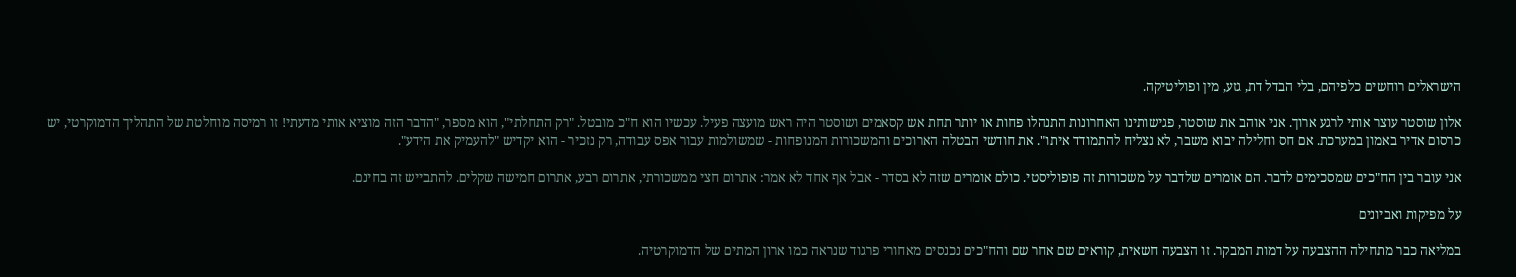הישראלים רוחשים כלפיהם, בלי הבדל דת, גזע, מין ופוליטיקה.

אלון שוסטר עוצר אותי לרגע ארוך. אני אוהב את שוסטר, פגישותינו האחרונות התנהלו פחות או יותר תחת אש קסאמים ושוסטר היה ראש מועצה פעיל. עכשיו הוא ח"כ מובטל. "רק התחלתי", הוא מספר, "הדבר הזה מוציא אותי מדעתי! זו רמיסה מוחלטת של התהליך הדמוקרטי, יש כרסום אדיר באמון במערכת. אם חס וחלילה יבוא משבר, לא נצליח להתמודד איתו". את חודשי הבטלה הארוכים והמשכורות המנופחות - שמשולמות עבור אפס עבודה, רק נזכיר - הוא יקדיש "להעמיק את הידע".

אני עובר בין הח"כים שמסכימים לדבר. הם אומרים שלדבר על משכורות זה פופוליסטי. כולם אומרים שזה לא בסדר - אבל אף אחד לא אמר: אתרום חצי ממשכורתי, אתרום רבע, אתרום חמישה שקלים. להתבייש זה בחינם.

על מפיקות ואביונים

במליאה כבר מתחילה ההצבעה על דמות המבקר. זו הצבעה חשאית, קוראים שם אחר שם והח"כים נכנסים מאחורי פרגוד שנראה כמו ארון המתים של הדמוקרטיה.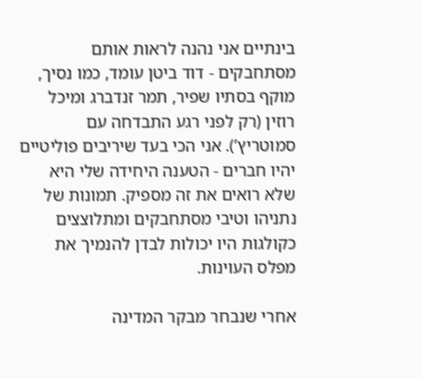בינתיים אני נהנה לראות אותם מסתחבקים - דוד ביטן עומד, כמו נסיך, מוקף בסתיו שפיר, תמר זנדברג ומיכל רוזין (רק לפני רגע התבדחה עם סמוטריץ’). אני הכי בעד שיריבים פוליטיים יהיו חברים - הטענה היחידה שלי היא שלא רואים את זה מספיק. תמונות של נתניהו וטיבי מסתחבקים ומתלוצצים כקולגות היו יכולות לבדן להנמיך את מפלס העוינות.

אחרי שנבחר מבקר המדינה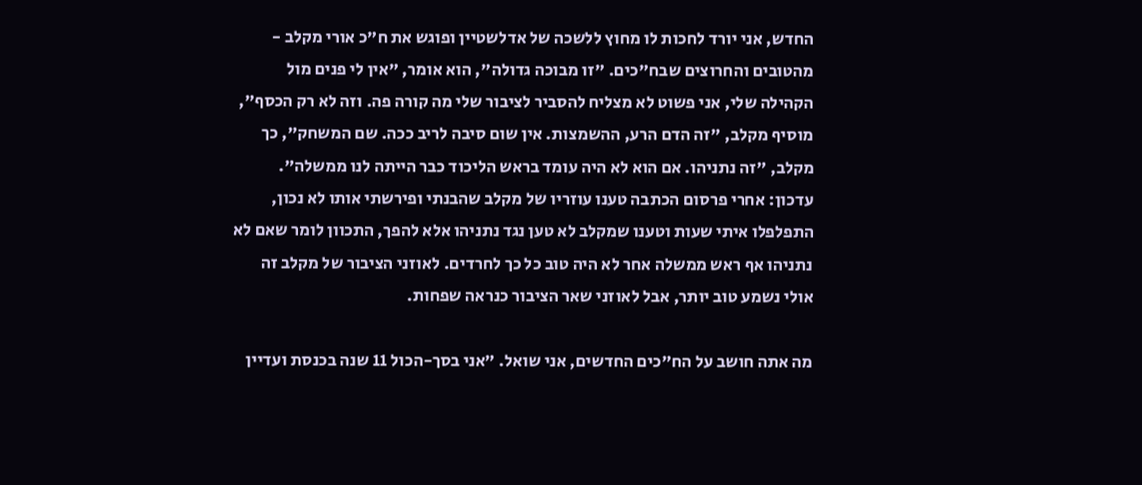החדש, אני יורד לחכות לו מחוץ ללשכה של אדלשטיין ופוגש את ח"כ אורי מקלב - מהטובים והחרוצים שבח"כים. "זו מבוכה גדולה", הוא אומר, "אין לי פנים מול הקהילה שלי, אני פשוט לא מצליח להסביר לציבור שלי מה קורה פה. וזה לא רק הכסף", מוסיף מקלב, "זה הדם הרע, ההשמצות. אין שום סיבה לריב ככה. שם המשחק", כך מקלב, "זה נתניהו. אם הוא לא היה עומד בראש הליכוד כבר הייתה לנו ממשלה". עדכון: אחרי פרסום הכתבה טענו עוזריו של מקלב שהבנתי ופירשתי אותו לא נכון, התפלפלו איתי שעות וטענו שמקלב לא טען נגד נתניהו אלא להפך, התכוון לומר שאם לא נתניהו אף ראש ממשלה אחר לא היה טוב כל כך לחרדים. לאוזני הציבור של מקלב זה אולי נשמע טוב יותר, אבל לאוזני שאר הציבור כנראה שפחות.

מה אתה חושב על הח"כים החדשים, אני שואל. "אני בסך-הכול 11 שנה בכנסת ועדיין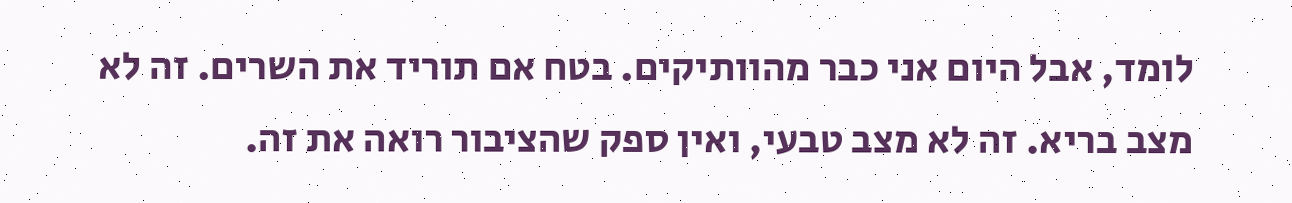לומד, אבל היום אני כבר מהוותיקים. בטח אם תוריד את השרים. זה לא מצב בריא. זה לא מצב טבעי, ואין ספק שהציבור רואה את זה.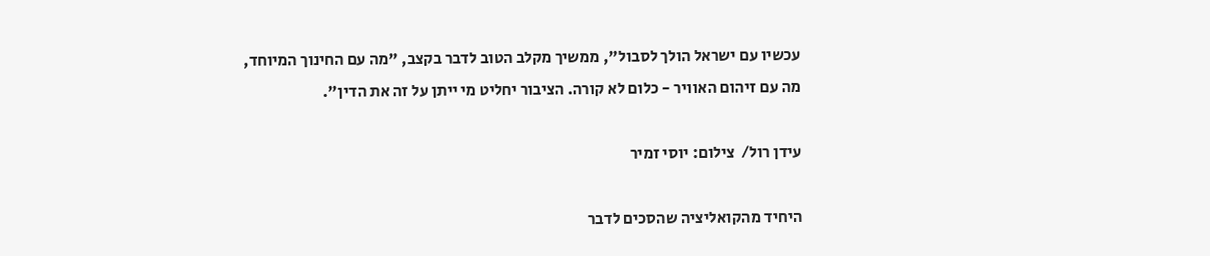עכשיו עם ישראל הולך לסבול", ממשיך מקלב הטוב לדבר בקצב, "מה עם החינוך המיוחד, מה עם זיהום האוויר - כלום לא קורה. הציבור יחליט מי ייתן על זה את הדין".

עידן רול/  צילום: יוסי זמיר

היחיד מהקואליציה שהסכים לדבר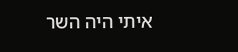איתי היה השר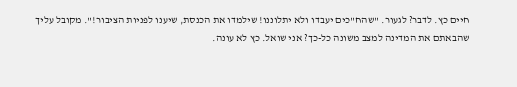חיים כץ. לדבר? לגעור. "שהח"כים יעבדו ולא יתלוננו! שילמדו את הכנסת, שיענו לפניות הציבור!". מקובל עליך שהבאתם את המדינה למצב משונה כל-כך? אני שואל. כץ לא עונה.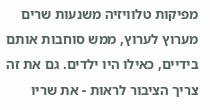מפיקות טלוויזיה משנעות שרים מערוץ לערוץ, ממש סוחבות אותם בידיים, כאילו היו ילדים. גם את זה צריך הציבור לראות - את שריו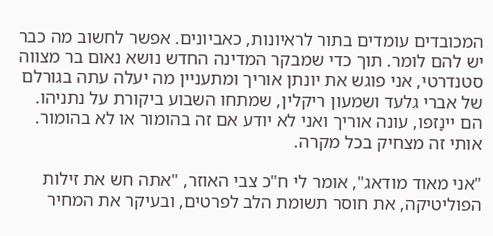המכובדים עומדים בתור לראיונות, כאביונים. אפשר לחשוב מה כבר יש להם לומר. תוך כדי שמבקר המדינה החדש נושא נאום בר מצווה סטנדרטי, אני פוגש את יונתן אוריך ומתעניין מה יעלה עתה בגורלם של אברי גלעד ושמעון ריקלין, שמתחו השבוע ביקורת על נתניהו. הם יינַזפו, עונה אוריך ואני לא יודע אם זה בהומור או לא בהומור. אותי זה מצחיק בכל מקרה.

"אני מאוד מודאג", אומר לי ח"כ צבי האוזר, "אתה חש את זילות הפוליטיקה, את חוסר תשומת הלב לפרטים, ובעיקר את המחיר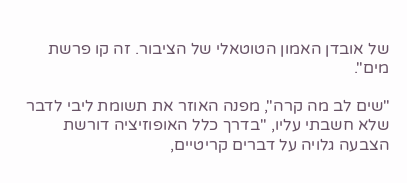של אובדן האמון הטוטאלי של הציבור. זה קו פרשת מים".

"שים לב מה קרה", מפנה האוזר את תשומת ליבי לדבר שלא חשבתי עליו, "בדרך כלל האופוזיציה דורשת הצבעה גלויה על דברים קריטיים,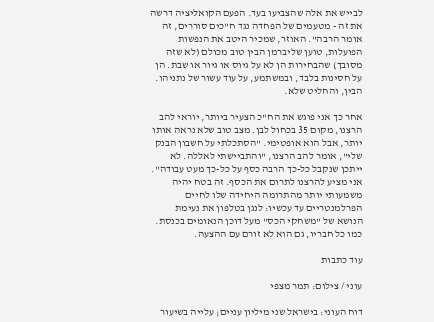לבייש את אלה שהצביעו בעד. הפעם הקואליציה דרשה את זה - מטעמים של הפחדה נגד ח"כים סוררים, זה אומר הרבה". האוזר, שמכיר היטב את הנפשות הפועלות, טוען שליברמן הבין טוב מכולם (לא שזה מסובך) שהבחירות הן לא על גיוס או גיור או שבת. הן על חסינות בלבד, ובמשתמע, על עוד עשור של נתניהו. הבין, והחליט שלא.

אחר כך אני פוגש את הח"כ הצעיר ביותר, יוראי להב הרצנו, מקום 35 בכחול לבן. מצב טוב שלא נראה אותו יותר, אבל הוא אופטימי. "הסתכלתי על חשבון הבנק שלי", אומר להב הרצנו, "והתביישתי לאללה. לא ייתכן שנקבל כל-כך הרבה כסף על כל-כך מעט עבודה". אני מציע להרצנו לתרום את הכסף. זה בטח יהיה משמעותי יותר מהתרומה היחידה שלו לחיים הפרלמנטריים עד עכשיו: לנגן בטלפון את נעימת הנושא של "משחקי הכס" מעל דוכן הנאומים בכנסת. כמו כל חבריו, גם הוא לא זורם עם ההצעה.

עוד כתבות

עוני / צילום: תמר מצפי

דוח העוני: בישראל שני מיליון עניים; עלייה בשיעור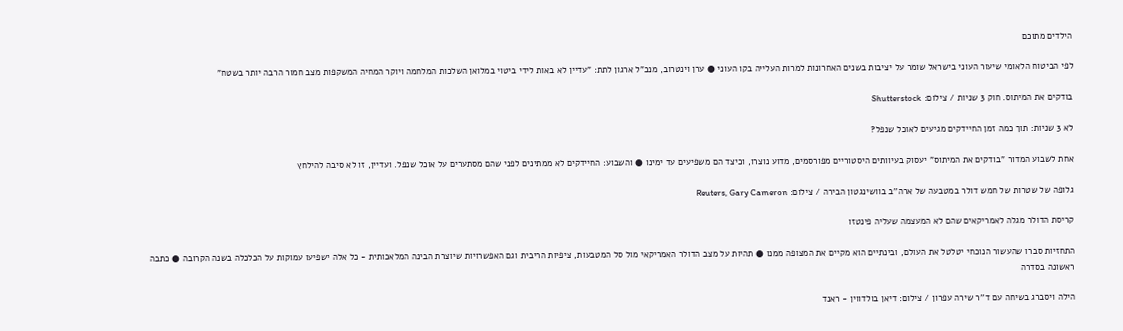הילדים מתוכם

לפי הביטוח הלאומי שיעור העוני בישראל שומר על יציבות בשנים האחרונות למרות העלייה בקו העוני ● ערן וינטרוב, מנכ"ל ארגון לתת: "עדיין לא באות לידי ביטוי במלואן השלכות המלחמה ויוקר המחיה המשקפות מצב חמור הרבה יותר בשטח"

בודקים את המיתוס. חוק 3 שניות / צילום: Shutterstock

לא 3 שניות: תוך כמה זמן החיידקים מגיעים לאוכל שנפל?

אחת לשבוע המדור "בודקים את המיתוס" יעסוק בעיוותים היסטוריים מפורסמים, מדוע נוצרו, וכיצד הם משפיעים עד ימינו ● והשבוע: החיידקים לא ממתינים לפני שהם מסתערים על אוכל שנפל. ועדיין, זו לא סיבה להילחץ

גלופה של שטרות של חמש דולר במטבעה של ארה''ב בוושינגטון הבירה / צילום: Reuters, Gary Cameron

קריסת הדולר מגלה לאמריקאים שהם לא המעצמה שעליה פינטזו

התחזיות סברו שהעשור הנוכחי יטלטל את העולם, ובינתיים הוא מקיים את המצופה ממנו ● תהיות על מצב הדולר האמריקאי מול סל המטבעות, ציפיות הריבית וגם האפשרויות שיוצרת הבינה המלאכותית - כל אלה ישפיעו עמוקות על הכלכלה בשנה הקרובה ● כתבה ראשונה בסדרה

הילה ויסברג בשיחה עם ד''ר שירה עפרון / צילום: דיאן בולדווין - ראנד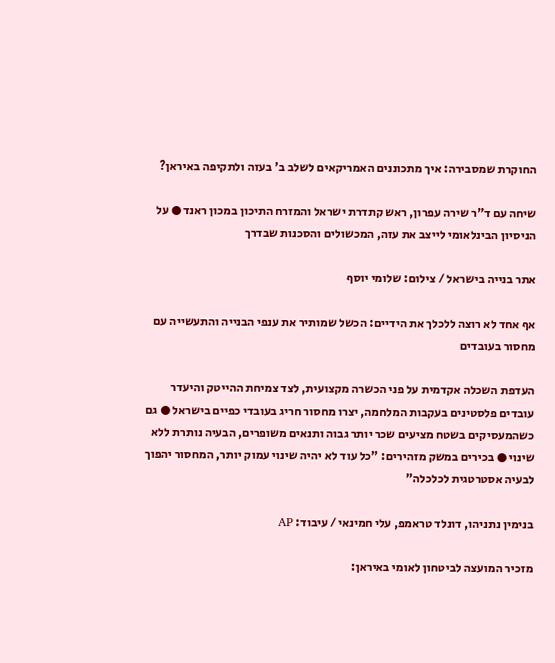החוקרת שמסבירה: איך מתכוננים האמריקאים לשלב ב' בעזה ולתקיפה באיראן?

שיחה עם ד"ר שירה עפרון, ראש קתדרת ישראל והמזרח התיכון במכון ראנד ● על הניסיון הבינלאומי לייצב את עזה, המכשולים והסכנות שבדרך

אתר בנייה בישראל / צילום: שלומי יוסף

אף אחד לא רוצה ללכלך את הידיים: הכשל שמותיר את ענפי הבנייה והתעשייה עם מחסור בעובדים

העדפת השכלה אקדמית על פני הכשרה מקצועית, לצד צמיחת ההייטק והיעדר עובדים פלסטינים בעקבות המלחמה, יצרו מחסור חריג בעובדי כפיים בישראל ● גם כשהמעסיקים בשטח מציעים שכר יותר גבוה ותנאים משופרים, הבעיה נותרת ללא שינוי ● בכירים במשק מזהירים: "כל עוד לא יהיה שינוי עמוק יותר, המחסור יהפוך לבעיה אסטרטגית לכלכלה"

בנימין נתניהו, דונלד טראמפ, עלי חמינאי / עיבוד: AP

מזכיר המועצה לביטחון לאומי באיראן: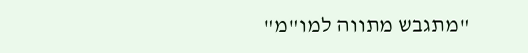"מתגבש מתווה למו"מ"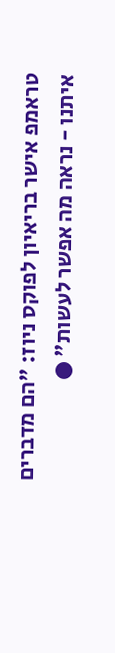טראמפ אישר בריאיון לפוקס ניוז: "הם מדברים איתנו - נראה מה אפשר לעשות" ●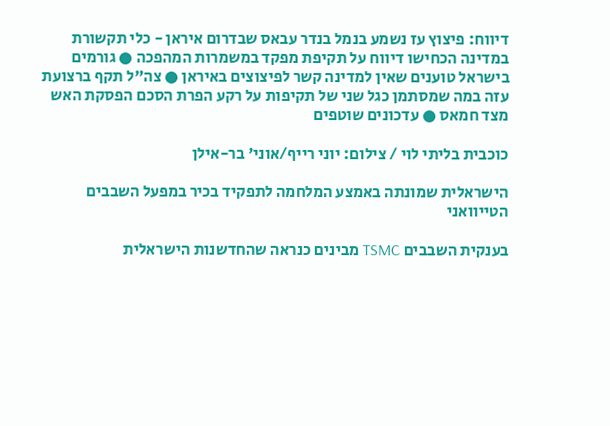דיווח: פיצוץ עז נשמע בנמל בנדר עבאס שבדרום איראן - כלי תקשורת במדינה הכחישו דיווח על תקיפת מפקד במשמרות המהפכה ● גורמים בישראל טוענים שאין למדינה קשר לפיצוצים באיראן ● צה"ל תקף ברצועת עזה במה שמסתמן כגל שני של תקיפות על רקע הפרת הסכם הפסקת האש מצד חמאס ● עדכונים שוטפים

כוכבית בליתי לוי / צילום: יוני רייף/אוני' בר-אילן

הישראלית שמונתה באמצע המלחמה לתפקיד בכיר במפעל השבבים הטייוואני

בענקית השבבים TSMC מבינים כנראה שהחדשנות הישראלית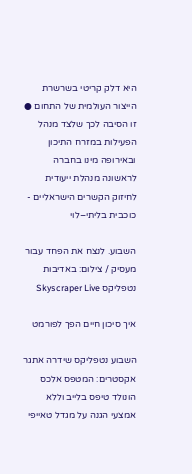היא דלק קריטי בשרשרת הייצור העולמית של התחום ● זו הסיבה לכך שלצד מנהל הפעילות במזרח התיכון ובאירופה מינו בחברה לראשונה מנהלת ייעודית לחיזוק הקשרים הישראליים - כוכבית בליתי–לוי

השבוע. לנצח את הפחד עבור מעסיק / צילום: באדיבות נטפליקס Skyscraper Live

איך סיכון חיים הפך לפורמט

השבוע נטפליקס שידרה אתגר אקסטרים: המטפס אלכס הונולד טיפס בלייב וללא אמצעי הגנה על מגדל טאייפי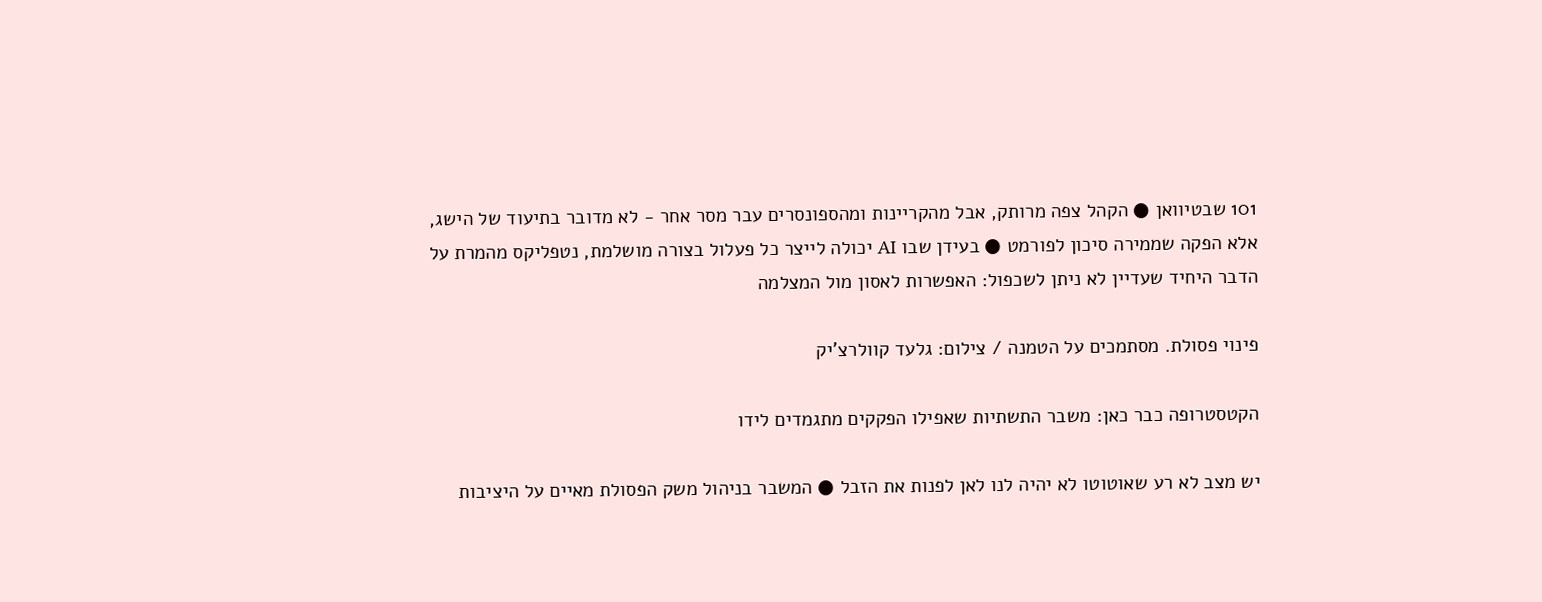101 שבטיוואן ● הקהל צפה מרותק, אבל מהקריינות ומהספונסרים עבר מסר אחר - לא מדובר בתיעוד של הישג, אלא הפקה שממירה סיכון לפורמט ● בעידן שבו AI יכולה לייצר כל פעלול בצורה מושלמת, נטפליקס מהמרת על הדבר היחיד שעדיין לא ניתן לשכפול: האפשרות לאסון מול המצלמה

פינוי פסולת. מסתמכים על הטמנה / צילום: גלעד קוולרצ'יק

הקטסטרופה כבר כאן: משבר התשתיות שאפילו הפקקים מתגמדים לידו

יש מצב לא רע שאוטוטו לא יהיה לנו לאן לפנות את הזבל ● המשבר בניהול משק הפסולת מאיים על היציבות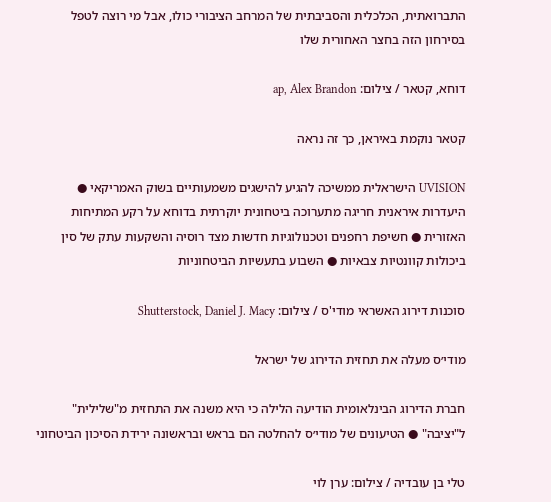התברואתית, הכלכלית והסביבתית של המרחב הציבורי כולו, אבל מי רוצה לטפל בסירחון הזה בחצר האחורית שלו

דוחא, קטאר / צילום: ap, Alex Brandon

קטאר נוקמת באיראן, כך זה נראה

UVISION הישראלית ממשיכה להגיע להישגים משמעותיים בשוק האמריקאי ● היעדרות איראנית חריגה מתערוכה ביטחונית יוקרתית בדוחא על רקע המתיחות האזורית ● חשיפת רחפנים וטכנולוגיות חדשות מצד רוסיה והשקעות עתק של סין ביכולות קוונטיות צבאיות ● השבוע בתעשיות הביטחוניות

סוכנות דירוג האשראי מודי'ס / צילום: Shutterstock, Daniel J. Macy

מודי׳ס מעלה את תחזית הדירוג של ישראל

חברת הדירוג הבינלאומית הודיעה הלילה כי היא משנה את התחזית מ"שלילית" ל"יציבה" ● הטיעונים של מודי׳ס להחלטה הם בראש ובראשונה ירידת הסיכון הביטחוני

טלי בן עובדיה / צילום: ערן לוי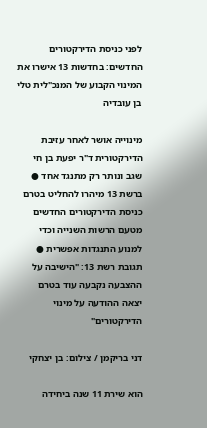לפני כניסת הדירקטורים החדשים: בחדשות 13 אישרו את המינוי הקבוע של המנכ"לית טלי בן עובדיה

מינוייה אושר לאחר עזיבת הדירקטורית ד"ר יפעת בן חי שגב ונותר רק מתנגד אחד ● ברשת 13 מיהרו להחליט בטרם כניסת הדירקטורים החדשים מטעם הרשות השנייה וכדי למנוע התנגדות אפשרית ● תגובת רשת 13: "הישיבה על ההצבעה נקבעה עוד בטרם יצאה ההודעה על מינוי הדירקטורים"

דני בריקמן / צילום: בן יצחקי

הוא שירת 11 שנה ביחידה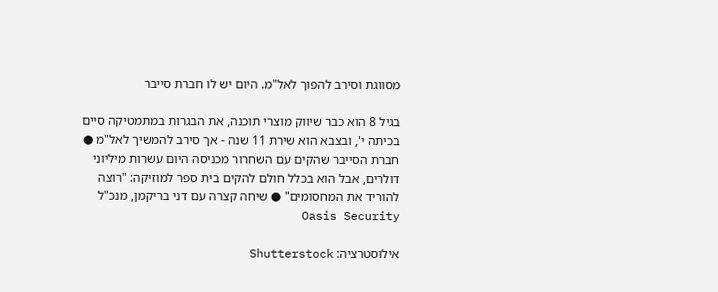מסווגת וסירב להפוך לאל"מ. היום יש לו חברת סייבר

בגיל 8 הוא כבר שיווק מוצרי תוכנה, את הבגרות במתמטיקה סיים בכיתה י', ובצבא הוא שירת 11 שנה - אך סירב להמשיך לאל"מ ● חברת הסייבר שהקים עם השחרור מכניסה היום עשרות מיליוני דולרים, אבל הוא בכלל חולם להקים בית ספר למוזיקה: "רוצה להוריד את המחסומים" ● שיחה קצרה עם דני בריקמן, מנכ"ל Oasis Security

אילוסטרציה: Shutterstock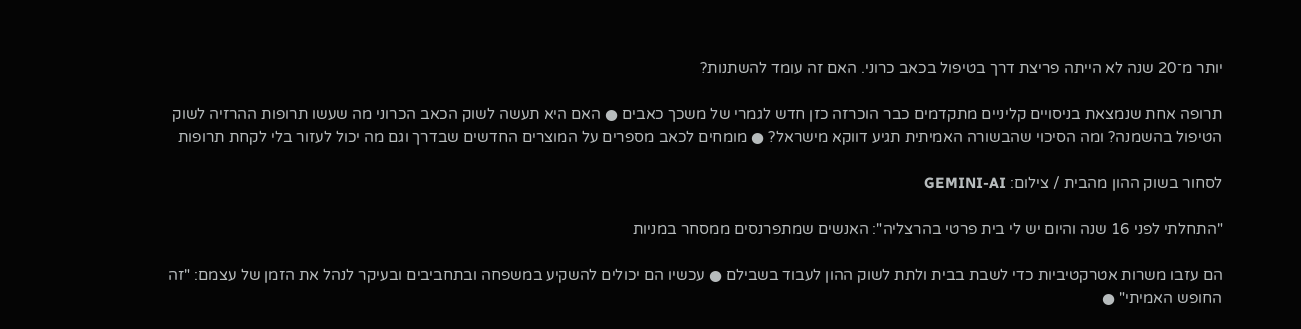יותר מ־20 שנה לא הייתה פריצת דרך בטיפול בכאב כרוני. האם זה עומד להשתנות?

תרופה אחת שנמצאת בניסויים קליניים מתקדמים כבר הוכרזה כזן חדש לגמרי של משכך כאבים ● האם היא תעשה לשוק הכאב הכרוני מה שעשו תרופות ההרזיה לשוק הטיפול בהשמנה? ומה הסיכוי שהבשורה האמיתית תגיע דווקא מישראל? ● מומחים לכאב מספרים על המוצרים החדשים שבדרך וגם מה יכול לעזור בלי לקחת תרופות

לסחור בשוק ההון מהבית / צילום: GEMINI-AI

"התחלתי לפני 16 שנה והיום יש לי בית פרטי בהרצליה": האנשים שמתפרנסים ממסחר במניות

הם עזבו משרות אטרקטיביות כדי לשבת בבית ולתת לשוק ההון לעבוד בשבילם ● עכשיו הם יכולים להשקיע במשפחה ובתחביבים ובעיקר לנהל את הזמן של עצמם: "זה החופש האמיתי" ●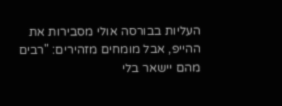העליות בבורסה אולי מסבירות את ההייפ, אבל מומחים מזהירים: "רבים מהם יישאר בלי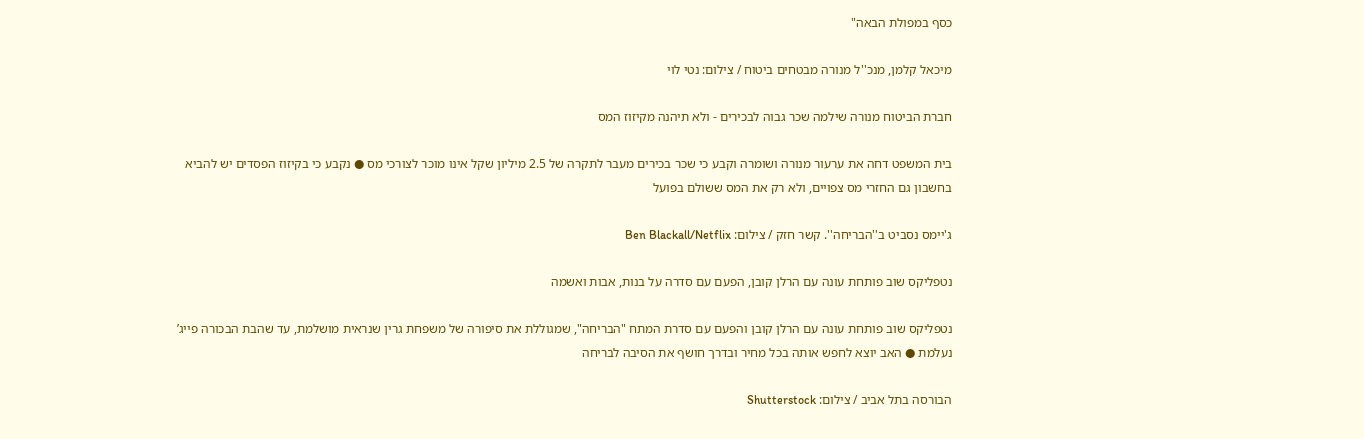כסף במפולת הבאה"

מיכאל קלמן, מנכ''ל מנורה מבטחים ביטוח / צילום: נטי לוי

חברת הביטוח מנורה שילמה שכר גבוה לבכירים - ולא תיהנה מקיזוז המס

בית המשפט דחה את ערעור מנורה ושומרה וקבע כי שכר בכירים מעבר לתקרה של 2.5 מיליון שקל אינו מוכר לצורכי מס ● נקבע כי בקיזוז הפסדים יש להביא בחשבון גם החזרי מס צפויים, ולא רק את המס ששולם בפועל

ג'יימס נסביט ב''הבריחה''. קשר חזק / צילום: Ben Blackall/Netflix

נטפליקס שוב פותחת עונה עם הרלן קובן, הפעם עם סדרה על בנות, אבות ואשמה

נטפליקס שוב פותחת עונה עם הרלן קובן והפעם עם סדרת המתח "הבריחה", שמגוללת את סיפורה של משפחת גרין שנראית מושלמת, עד שהבת הבכורה פייג’ נעלמת ● האב יוצא לחפש אותה בכל מחיר ובדרך חושף את הסיבה לבריחה

הבורסה בתל אביב / צילום: Shutterstock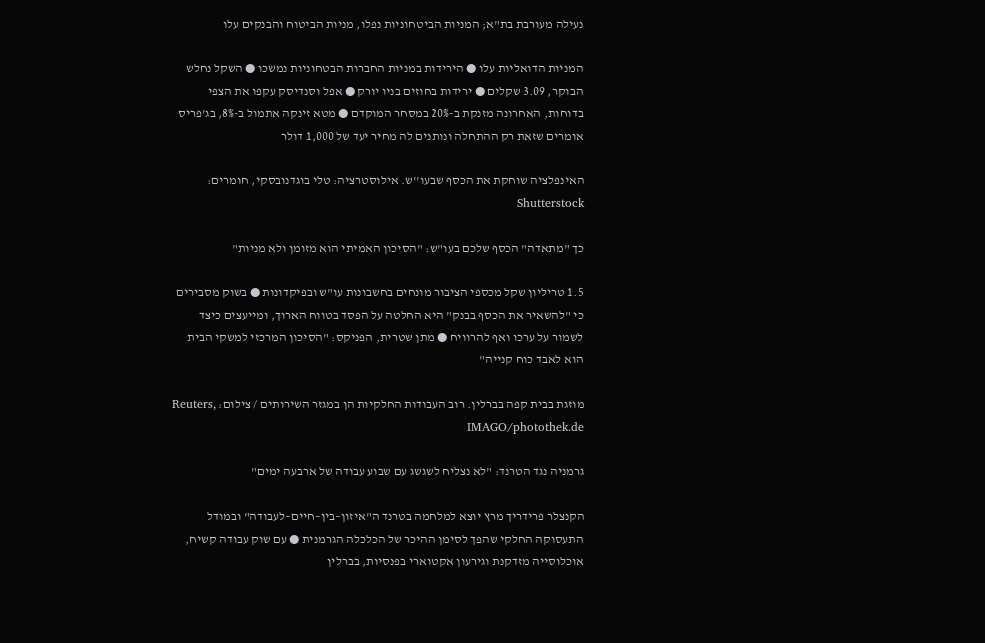נעילה מעורבת בת"א; המניות הביטחוניות נפלו, מניות הביטוח והבנקים עלו

המניות הדואליות עלו ● הירידות במניות החברות הבטחוניות נמשכו ● השקל נחלש הבוקר, 3.09 שקלים ● ירידות בחוזים בניו יורק ● אפל וסנדיסק עקפו את הצפי בדוחות, האחרונה מזנקת ב-20% במסחר המוקדם ● מטא זינקה אתמול ב-8%, בג'פריס אומרים שזאת רק ההתחלה ונותנים לה מחיר יעד של 1,000 דולר

האינפלציה שוחקת את הכסף שבעו''ש. אילוסטרציה: טלי בוגדנובסקי, חומרים: Shutterstock

כך "מתאדה" הכסף שלכם בעו"ש: "הסיכון האמיתי הוא מזומן ולא מניות"

1.5 טריליון שקל מכספי הציבור מונחים בחשבונות עו"ש ובפיקדונות ● בשוק מסבירים כי "להשאיר את הכסף בבנק" היא החלטה על הפסד בטווח הארוך, ומייעצים כיצד לשמור על ערכו ואף להרוויח ● מתן שטרית, הפניקס: "הסיכון המרכזי למשקי הבית הוא לאבד כוח קנייה"

מוזגת בבית קפה בברלין. רוב העבודות החלקיות הן במגזר השירותים / צילום: Reuters, IMAGO/photothek.de

גרמניה נגד הטרנד: "לא נצליח לשגשג עם שבוע עבודה של ארבעה ימים"

הקנצלר פרידריך מרץ יוצא למלחמה בטרנד ה"איזון–בין–חיים–לעבודה" ובמודל התעסוקה החלקי שהפך לסימן ההיכר של הכלכלה הגרמנית ● עם שוק עבודה קשיח, אוכלוסייה מזדקנת וגירעון אקטוארי בפנסיות, בברלין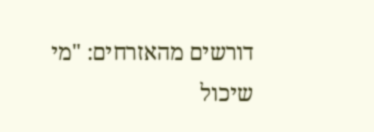דורשים מהאזרחים: "מי שיכול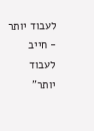לעבוד יותר - חייב לעבוד יותר"